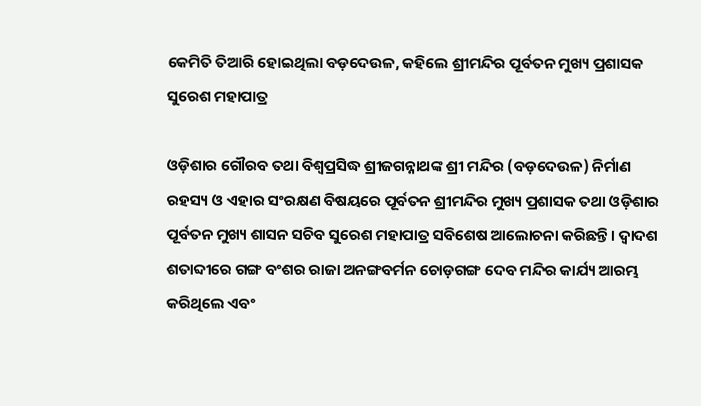କେମିତି ତିଆରି ହୋଇଥିଲା ବଡ଼ଦେଉଳ, କହିଲେ ଶ୍ରୀମନ୍ଦିର ପୂର୍ବତନ ମୁଖ୍ୟ ପ୍ରଶାସକ ସୁରେଶ ମହାପାତ୍ର

ଓଡ଼ିଶାର ଗୌରବ ତଥା ବିଶ୍ୱପ୍ରସିଦ୍ଧ ଶ୍ରୀଜଗନ୍ନାଥଙ୍କ ଶ୍ରୀ ମନ୍ଦିର (ବଡ଼ଦେଉଳ) ନିର୍ମାଣ ରହସ୍ୟ ଓ ଏହାର ସଂରକ୍ଷଣ ବିଷୟରେ ପୂର୍ବତନ ଶ୍ରୀମନ୍ଦିର ମୁଖ୍ୟ ପ୍ରଶାସକ ତଥା ଓଡ଼ିଶାର ପୂର୍ବତନ ମୁଖ୍ୟ ଶାସନ ସଚିବ ସୁରେଶ ମହାପାତ୍ର ସବିଶେଷ ଆଲୋଚନା କରିଛନ୍ତି। ଦ୍ୱାଦଶ ଶତାବ୍ଦୀରେ ଗଙ୍ଗ ବଂଶର ରାଜା ଅନଙ୍ଗବର୍ମନ ଚୋଡ଼ଗଙ୍ଗ ଦେବ ମନ୍ଦିର କାର୍ଯ୍ୟ ଆରମ୍ଭ କରିଥିଲେ ଏବଂ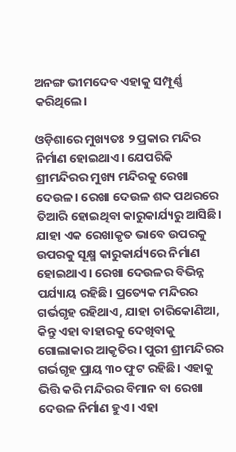ଅନଙ୍ଗ ଭୀମଦେବ ଏହାକୁ ସମ୍ପୂର୍ଣ୍ଣ କରିଥିଲେ।

ଓଡ଼ିଶାରେ ମୁଖ୍ୟତଃ ୨ ପ୍ରକାର ମନ୍ଦିର ନିର୍ମାଣ ହୋଇଥାଏ। ଯେପରିକି ଶ୍ରୀମନ୍ଦିରର ମୁଖ୍ୟ ମନ୍ଦିରକୁ ରେଖା ଦେଉଳ। ରେଖା ଦେଉଳ ଶବ୍ଦ ପଥରରେ ତିଆରି ହୋଇଥିବା କାରୁକାର୍ଯ୍ୟରୁ ଆସିଛି। ଯାହା ଏକ ରେଖାକୃତ ଭାବେ ଉପରକୁ ଉପରକୁ ସୂକ୍ଷ୍ମ କାରୁକାର୍ଯ୍ୟରେ ନିର୍ମାଣ ହୋଇଥାଏ। ରେଖା ଦେଉଳର ବିଭିନ୍ନ ପର୍ଯ୍ୟାୟ ରହିଛି। ପ୍ରତ୍ୟେକ ମନ୍ଦିରର ଗର୍ଭଗୃହ ରହିଥାଏ, ଯାହା ଚାରିକୋଣିଆ, କିନ୍ତୁ ଏହା ବାହାରକୁ ଦେଖିବାକୁ ଗୋଲାକାର ଆକୃତିର। ପୁରୀ ଶ୍ରୀମନ୍ଦିରର ଗର୍ଭଗୃହ ପ୍ରାୟ ୩୦ ଫୁଟ ରହିଛି। ଏହାକୁ ଭିତ୍ତି କରି ମନ୍ଦିରର ବିମାନ ବା ରେଖା ଦେଉଳ ନିର୍ମାଣ ହୁଏ। ଏହା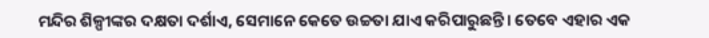ମନ୍ଦିର ଶିଳ୍ପୀଙ୍କର ଦକ୍ଷତା ଦର୍ଶାଏ, ସେମାନେ କେତେ ଉଚ୍ଚତା ଯାଏ କରିପାରୁଛନ୍ତି। ତେବେ ଏହାର ଏକ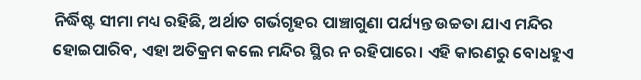ନିର୍ଦ୍ଧିଷ୍ଟ ସୀମା ମଧ୍ୟ ରହିଛି, ଅର୍ଥାତ ଗର୍ଭଗୃହର ପାଞ୍ଚାଗୁଣା ପର୍ଯ୍ୟନ୍ତ ଉଚ୍ଚତା ଯାଏ ମନ୍ଦିର ହୋଇପାରିବ, ଏହା ଅତିକ୍ରମ କଲେ ମନ୍ଦିର ସ୍ଥିର ନ ରହିପାରେ। ଏହି କାରଣରୁ ବୋଧହୁଏ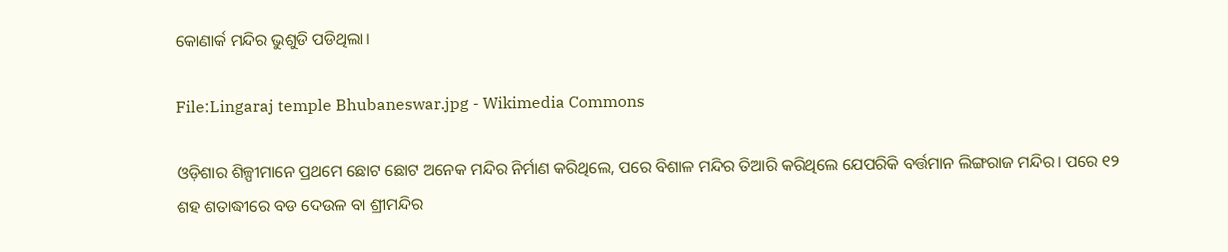କୋଣାର୍କ ମନ୍ଦିର ଭୁଶୁଡି ପଡିଥିଲା।

File:Lingaraj temple Bhubaneswar.jpg - Wikimedia Commons

ଓଡ଼ିଶାର ଶିଳ୍ପୀମାନେ ପ୍ରଥମେ ଛୋଟ ଛୋଟ ଅନେକ ମନ୍ଦିର ନିର୍ମାଣ କରିଥିଲେ, ପରେ ବିଶାଳ ମନ୍ଦିର ତିଆରି କରିଥିଲେ ଯେପରିକି ବର୍ତ୍ତମାନ ଲିଙ୍ଗରାଜ ମନ୍ଦିର। ପରେ ୧୨ ଶହ ଶତାଦ୍ଧୀରେ ବଡ ଦେଉଳ ବା ଶ୍ରୀମନ୍ଦିର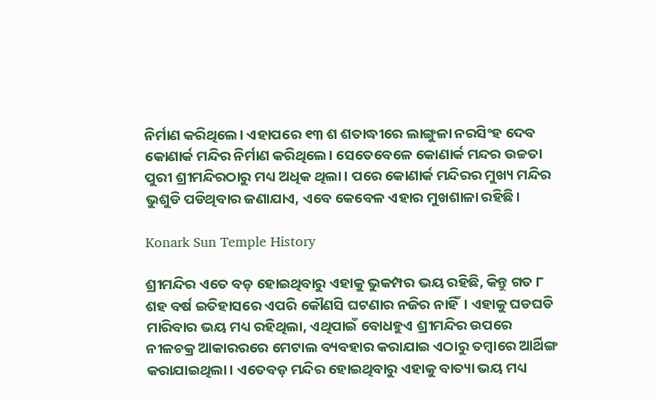ନିର୍ମାଣ କରିଥିଲେ। ଏହାପରେ ୧୩ ଶ ଶତାଦ୍ଧୀରେ ଲାଙ୍ଗୁଳା ନରସିଂହ ଦେବ କୋଣାର୍କ ମନ୍ଦିର ନିର୍ମାଣ କରିଥିଲେ। ସେତେବେଳେ କୋଣାର୍କ ମନ୍ଦର ଉଚ୍ଚତା ପୁରୀ ଶ୍ରୀମନ୍ଦିରଠାରୁ ମଧ୍ୟ ଅଧିକ ଥିଲା। ପରେ କୋଣାର୍କ ମନ୍ଦିରର ମୁଖ୍ୟ ମନ୍ଦିର ଭୁଶୁଡି ପଡିଥିବାର ଜଣାଯାଏ, ଏବେ କେବେଳ ଏହାର ମୁଖଶାଳା ରହିଛି।

Konark Sun Temple History

ଶ୍ରୀମନ୍ଦିର ଏତେ ବଡ଼ ହୋଇଥିବାରୁ ଏହାକୁ ଭୁକମ୍ପର ଭୟ ରହିଛି, କିନ୍ତୁ ଗତ ୮ ଶହ ବର୍ଷ ଇତିହାସରେ ଏପରି କୌଣସି ଘଟଣାର ନଜିର ନାହିଁ। ଏହାକୁ ଘଡଘଡି ମାରିବାର ଭୟ ମଧ୍ୟ ରହିଥିଲା, ଏଥିପାଇଁ ବୋଧହୁଏ ଶ୍ରୀମନ୍ଦିର ଉପରେ ନୀଳଚକ୍ର ଆକାରରରେ ମେଟାଲ ବ୍ୟବହାର କରାଯାଇ ଏଠାରୁ ତମ୍ବାରେ ଆର୍ଥିଙ୍ଗ କରାଯାଇଥିଲା। ଏତେବଡ଼ ମନ୍ଦିର ହୋଇଥିବାରୁ ଏହାକୁ ବାତ୍ୟା ଭୟ ମଧ୍ୟ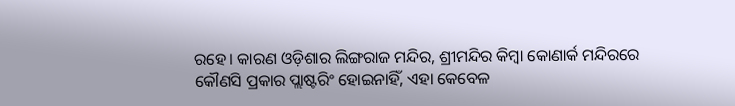ରହେ। କାରଣ ଓଡ଼ିଶାର ଲିଙ୍ଗରାଜ ମନ୍ଦିର, ଶ୍ରୀମନ୍ଦିର କିମ୍ବା କୋଣାର୍କ ମନ୍ଦିରରେ କୌଣସି ପ୍ରକାର ପ୍ଲାଷ୍ଟରିଂ ହୋଇନାହିଁ, ଏହା କେବେଳ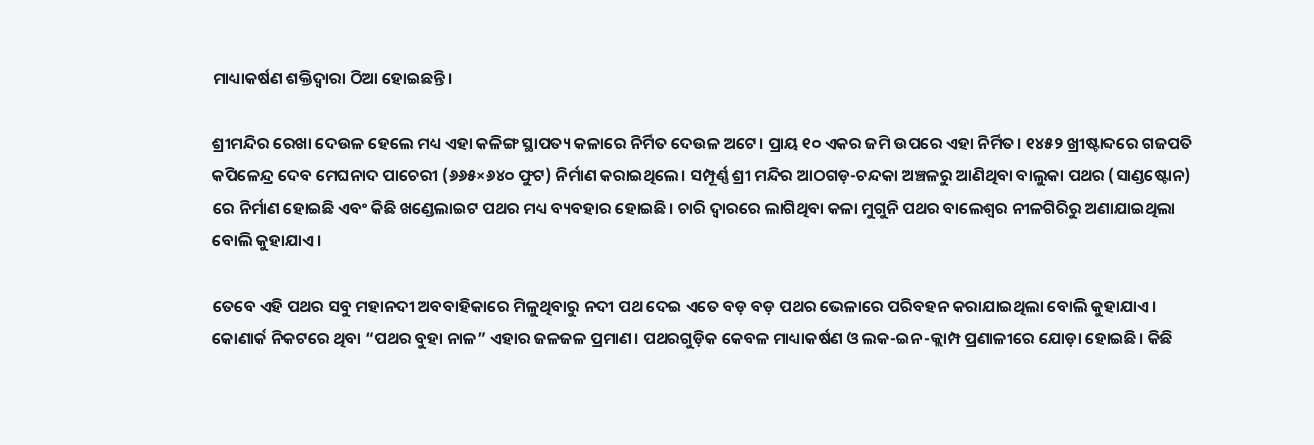ମାଧ୍ୟାକର୍ଷଣ ଶକ୍ତିଦ୍ୱାରା ଠିଆ ହୋଇଛନ୍ତି।

ଶ୍ରୀମନ୍ଦିର ରେଖା ଦେଉଳ ହେଲେ ମଧ୍ୟ ଏହା କଳିଙ୍ଗ ସ୍ଥାପତ୍ୟ କଳାରେ ନିର୍ମିତ ଦେଉଳ ଅଟେ। ପ୍ରାୟ ୧୦ ଏକର ଜମି ଉପରେ ଏହା ନିର୍ମିତ। ୧୪୫୨ ଖ୍ରୀଷ୍ଟାବ୍ଦରେ ଗଜପତି କପିଳେନ୍ଦ୍ର ଦେବ ମେଘନାଦ ପାଚେରୀ (୬୬୫×୬୪୦ ଫୁଟ) ନିର୍ମାଣ କରାଇଥିଲେ। ସମ୍ପୂର୍ଣ୍ଣ ଶ୍ରୀ ମନ୍ଦିର ଆଠଗଡ଼-ଚନ୍ଦକା ଅଞ୍ଚଳରୁ ଆଣିଥିବା ବାଲୁକା ପଥର (ସାଣ୍ଡଷ୍ଟୋନ) ରେ ନିର୍ମାଣ ହୋଇଛି ଏବଂ କିଛି ଖଣ୍ଡେଲାଇଟ ପଥର ମଧ୍ୟ ବ୍ୟବହାର ହୋଇଛି। ଚାରି ଦ୍ୱାରରେ ଲାଗିଥିବା କଳା ମୁଗୁନି ପଥର ବାଲେଶ୍ୱର ନୀଳଗିରିରୁ ଅଣାଯାଇଥିଲା ବୋଲି କୁହାଯାଏ।

ତେବେ ଏହି ପଥର ସବୁ ମହାନଦୀ ଅବବାହିକାରେ ମିଳୁଥିବାରୁ ନଦୀ ପଥ ଦେଇ ଏତେ ବଡ଼ ବଡ଼ ପଥର ଭେଳାରେ ପରିବହନ କରାଯାଇଥିଲା ବୋଲି କୁହାଯାଏ। କୋଣାର୍କ ନିକଟରେ ଥିବା “ପଥର ବୁହା ନାଳ” ଏହାର ଜଳଜଳ ପ୍ରମାଣ। ପଥରଗୁଡ଼ିକ କେବଳ ମାଧ୍ୟାକର୍ଷଣ ଓ ଲକ-ଇନ-କ୍ଲାମ୍ପ ପ୍ରଣାଳୀରେ ଯୋଡ଼ା ହୋଇଛି। କିଛି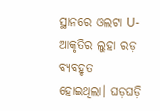ସ୍ଥାନରେ ଓଲଟା U-ଆକୃତିର ଲୁହା ରଡ଼ ବ୍ୟବହୃତ ହୋଇଥିଲା। ଘଡ଼ଘଡ଼ି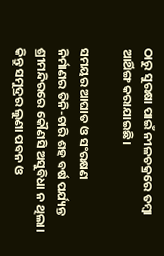ଠାରୁ ସୁରକ୍ଷା ପାଇଁ ନୀଳଚକ୍ରରେ ତମ୍ବା ଆର୍ଥିଙ୍ଗ କରାଯାଇଛି।

ସମୟର ଆଘାତ ଓ ସଂରକ୍ଷଣ
ନିର୍ମାଣର ତିନି-ଚାରି ଶହ ବର୍ଷ ପର୍ଯ୍ୟନ୍ତ ଶ୍ରୀମନ୍ଦିରରେ କୌଣସି ଅସୁବିଧା ନ ଥିଲା। କିନ୍ତୁ ସମୁଦ୍ରର ଲୁଣା ପବନ ଓ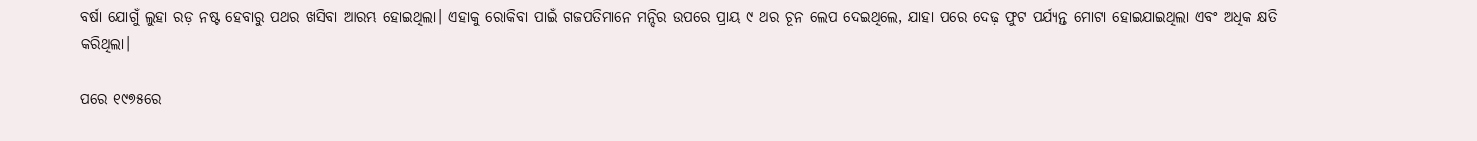ବର୍ଷା ଯୋଗୁଁ ଲୁହା ରଡ଼ ନଷ୍ଟ ହେବାରୁ ପଥର ଖସିବା ଆରମ୍ଭ ହୋଇଥିଲା। ଏହାକୁ ରୋକିବା ପାଇଁ ଗଜପତିମାନେ ମନ୍ଦିର ଉପରେ ପ୍ରାୟ ୯ ଥର ଚୂନ ଲେପ ଦେଇଥିଲେ, ଯାହା ପରେ ଦେଢ଼ ଫୁଟ ପର୍ଯ୍ୟନ୍ତ ମୋଟା ହୋଇଯାଇଥିଲା ଏବଂ ଅଧିକ କ୍ଷତି କରିଥିଲା।

ପରେ ୧୯୭୫ରେ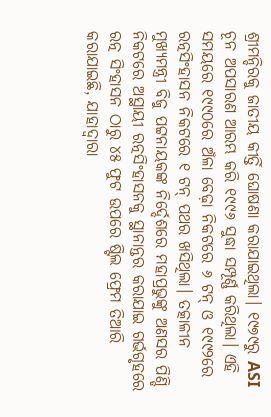ଶ୍ରୀମନ୍ଦିରକୁ ଜାତୀୟ କୀର୍ତ୍ତି ଘୋଷଣା କରାଯାଇଥିଲା। ୧୯୭୯ରୁ ASI ଚୂନ ଅପସାରଣ ଆରମ୍ଭ କରି ୧୯୯୬ ସୁଦ୍ଧା ସମ୍ପୂର୍ଣ୍ଣ କରିଥିଲା। ଏହି ସମୟରେ ୧୯୯୦ରେ ଅଁଳା ବେଢ଼ା ନିକଟରେ ୬ ଟନ୍ ଓ ୧୯୯୨ରେ ରତ୍ନସିଂହାସନ ନିକଟରେ ୧ ଟନ୍ ପଥର ଖସିଥିଲା। ତତ୍କାଳୀନ ମୁଖ୍ୟମନ୍ତ୍ରୀ ବିଜୁ ପଟ୍ଟନାୟକଙ୍କ ନିର୍ଦ୍ଦେଶରେ ମହାପ୍ରଭୁଙ୍କୁ ଅଣସର ପିଣ୍ଡି ନିକଟରେ ଅସ୍ଥାୟୀ ରତ୍ନସିଂହାସନକୁ ସ୍ଥାନାନ୍ତର କରାଯାଇ ଗର୍ଭଗୃହରେ ରତ୍ନ ସିଂହାସନ ଠାରୁ ୪୫ ଫୁଟ ଉପରେ ଷ୍ଟିଲ ଫ୍ରେମ ତିଆରି କରାଯାଇଛି, ଯାହାଦ୍ୱାରା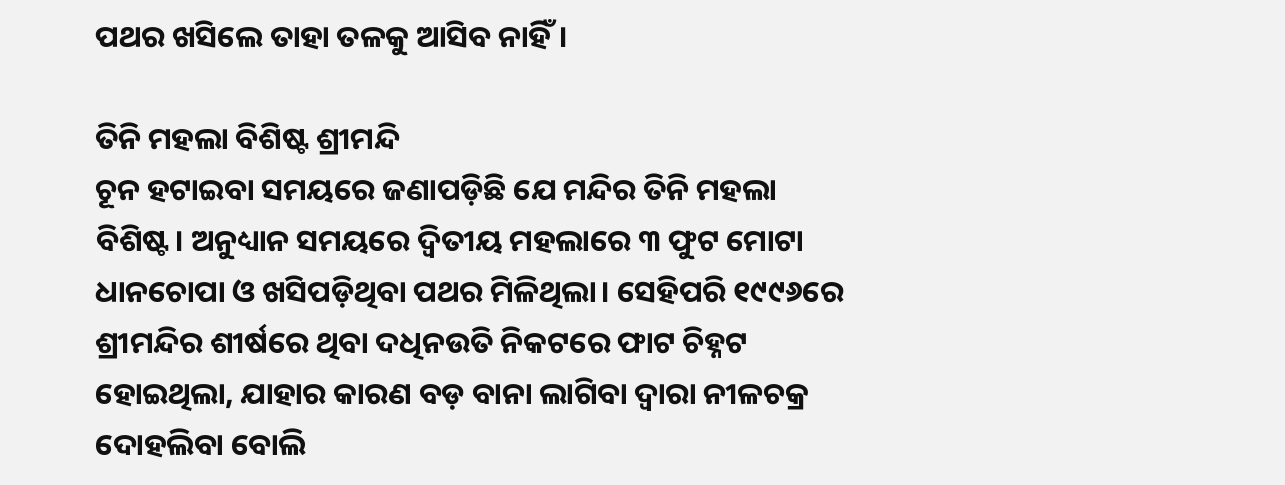ପଥର ଖସିଲେ ତାହା ତଳକୁ ଆସିବ ନାହିଁ।

ତିନି ମହଲା ବିଶିଷ୍ଟ ଶ୍ରୀମନ୍ଦି
ଚୂନ ହଟାଇବା ସମୟରେ ଜଣାପଡ଼ିଛି ଯେ ମନ୍ଦିର ତିନି ମହଲା ବିଶିଷ୍ଟ। ଅନୁଧ୍ୟାନ ସମୟରେ ଦ୍ୱିତୀୟ ମହଲାରେ ୩ ଫୁଟ ମୋଟା ଧାନଚୋପା ଓ ଖସିପଡ଼ିଥିବା ପଥର ମିଳିଥିଲା। ସେହିପରି ୧୯୯୬ରେ ଶ୍ରୀମନ୍ଦିର ଶୀର୍ଷରେ ଥିବା ଦଧିନଉତି ନିକଟରେ ଫାଟ ଚିହ୍ନଟ ହୋଇଥିଲା, ଯାହାର କାରଣ ବଡ଼ ବାନା ଲାଗିବା ଦ୍ୱାରା ନୀଳଚକ୍ର ଦୋହଲିବା ବୋଲି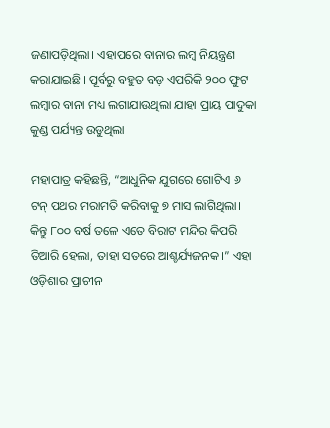ଜଣାପଡ଼ିଥିଲା। ଏହାପରେ ବାନାର ଲମ୍ବ ନିୟନ୍ତ୍ରଣ କରାଯାଇଛି। ପୂର୍ବରୁ ବହୁତ ବଡ଼ ଏପରିକି ୨୦୦ ଫୁଟ ଲମ୍ବାର ବାନା ମଧ୍ୟ ଲଗାଯାଉଥିଲା ଯାହା ପ୍ରାୟ ପାଦୁକା କୁଣ୍ଡ ପର୍ଯ୍ୟନ୍ତ ଉଡୁଥିଲା

ମହାପାତ୍ର କହିଛନ୍ତି, “ଆଧୁନିକ ଯୁଗରେ ଗୋଟିଏ ୬ ଟନ୍ ପଥର ମରାମତି କରିବାକୁ ୭ ମାସ ଲାଗିଥିଲା। କିନ୍ତୁ ୮୦୦ ବର୍ଷ ତଳେ ଏତେ ବିରାଟ ମନ୍ଦିର କିପରି ତିଆରି ହେଲା, ତାହା ସତରେ ଆଶ୍ଚର୍ଯ୍ୟଜନକ।” ଏହା ଓଡ଼ିଶାର ପ୍ରାଚୀନ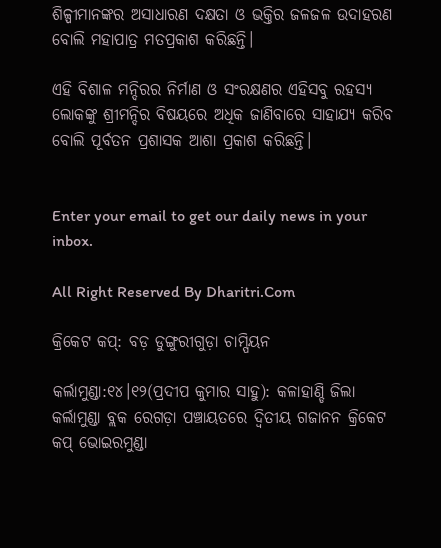ଶିଳ୍ପୀମାନଙ୍କର ଅସାଧାରଣ ଦକ୍ଷତା ଓ ଭକ୍ତିର ଜଳଜଳ ଉଦାହରଣ ବୋଲି ମହାପାତ୍ର ମତପ୍ରକାଶ କରିଛନ୍ତି।

ଏହି ବିଶାଳ ମନ୍ଦିରର ନିର୍ମାଣ ଓ ସଂରକ୍ଷଣର ଏହିସବୁ ରହସ୍ୟ ଲୋକଙ୍କୁ ଶ୍ରୀମନ୍ଦିର ବିଷୟରେ ଅଧିକ ଜାଣିବାରେ ସାହାଯ୍ୟ କରିବ ବୋଲି ପୂର୍ବତନ ପ୍ରଶାସକ ଆଶା ପ୍ରକାଶ କରିଛନ୍ତି।


Enter your email to get our daily news in your inbox.

All Right Reserved By Dharitri.Com

କ୍ରିକେଟ କପ୍‌: ବଡ଼ ଡୁଙ୍ଗୁରୀଗୁଡ଼ା ଚାମ୍ପିୟନ

କର୍ଲାମୁଣ୍ଡା:୧୪।୧୨(ପ୍ରଦୀପ କୁମାର ସାହୁ): କଳାହାଣ୍ଡି ଜିଲା କର୍ଲାମୁଣ୍ଡା ବ୍ଲକ ରେଗଡ଼ା ପଞ୍ଚାୟତରେ ଦ୍ୱିତୀୟ ଗଜାନନ କ୍ରିକେଟ କପ୍‌ ଭୋଇରମୁଣ୍ଡା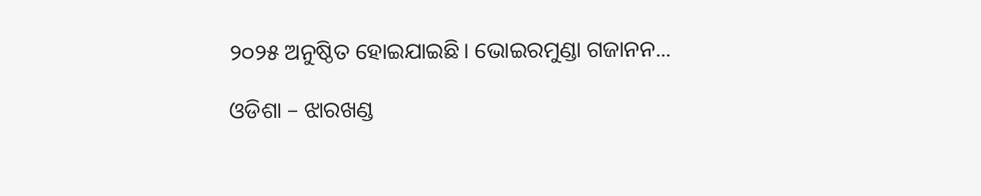୨୦୨୫ ଅନୁଷ୍ଠିତ ହୋଇଯାଇଛି। ଭୋଇରମୁଣ୍ଡା ଗଜାନନ...

ଓଡିଶା – ଝାରଖଣ୍ଡ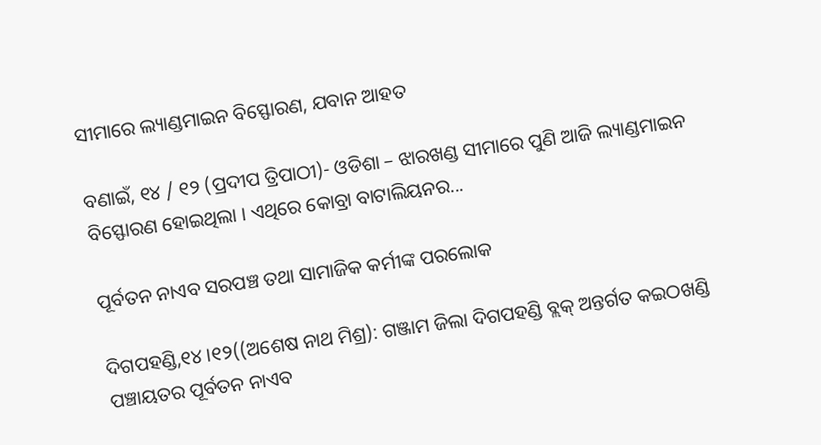ସୀମାରେ ଲ୍ୟାଣ୍ଡମାଇନ ବିସ୍ଫୋରଣ, ଯବାନ ଆହତ

ବଣାଇଁ, ୧୪ / ୧୨ (ପ୍ରଦୀପ ତ୍ରିପାଠୀ)- ଓଡିଶା – ଝାରଖଣ୍ଡ ସୀମାରେ ପୁଣି ଆଜି ଲ୍ୟାଣ୍ଡମାଇନ ବିସ୍ଫୋରଣ ହୋଇଥିଲା । ଏଥିରେ କୋବ୍ରା ବାଟାଲିୟନର...

ପୂର୍ବତନ ନାଏବ ସରପଞ୍ଚ ତଥା ସାମାଜିକ କର୍ମୀଙ୍କ ପରଲୋକ

ଦିଗପହଣ୍ଡି,୧୪।୧୨((ଅଶେଷ ନାଥ ମିଶ୍ର): ଗଞ୍ଜାମ ଜିଲା ଦିଗପହଣ୍ଡି ବ୍ଲକ୍ ଅନ୍ତର୍ଗତ କଇଠଖଣ୍ଡି ପଞ୍ଚାୟତର ପୂର୍ବତନ ନାଏବ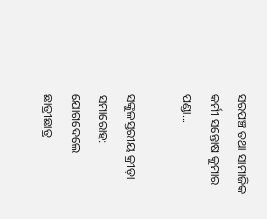ସରପଞ୍ଚ ତଥା ସାମାଜିକ କର୍ମୀ ସନ୍ତୋଷ କୁମାର ପଣ୍ଡା...

ସଙ୍କୁଳସ୍ତରୀୟ କ୍ରୀଡ଼ା ସମାରୋହ: ଯୋଗଦେଲେ ଛାତ୍ରୀଛାତ୍ର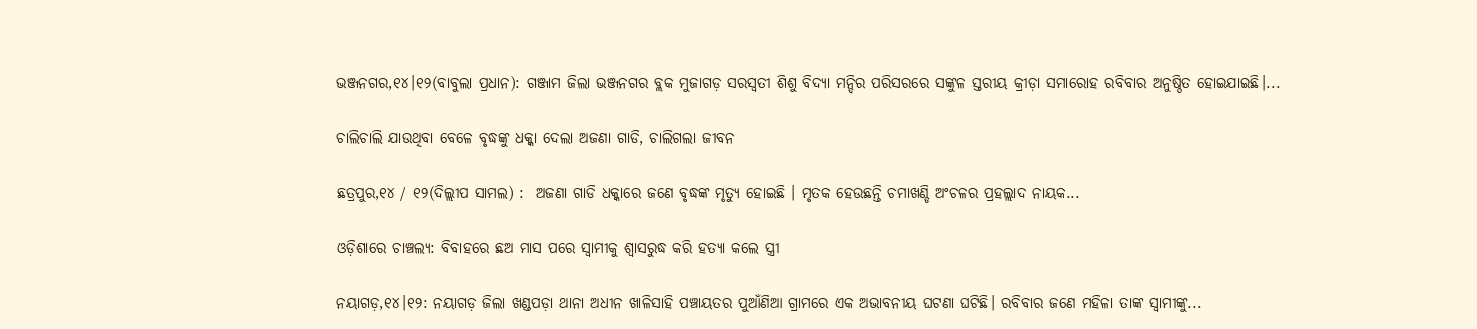ଭଞ୍ଜନଗର,୧୪।୧୨(ବାବୁଲା ପ୍ରଧାନ): ଗଞ୍ଜାମ ଜିଲା ଭଞ୍ଜନଗର ବ୍ଲକ ମୁଜାଗଡ଼ ସରସ୍ବତୀ ଶିଶୁ ବିଦ୍ୟା ମନ୍ଦିର ପରିସରରେ ସଙ୍କୁଳ ସ୍ତରୀୟ କ୍ରୀଡ଼ା ସମାରୋହ ରବିବାର ଅନୁଷ୍ଠିତ ହୋଇଯାଇଛି।...

ଚାଲିଚାଲି ଯାଉଥିବା ବେଳେ ବୃଦ୍ଧଙ୍କୁ ଧକ୍କା ଦେଲା ଅଜଣା ଗାଡି, ଚାଲିଗଲା ଜୀବନ

ଛତ୍ରପୁର,୧୪ / ୧୨(ଦିଲ୍ଲୀପ ସାମଲ) :  ଅଜଣା ଗାଡି ଧକ୍କାରେ ଜଣେ ବୃଦ୍ଧଙ୍କ ମୃତ୍ୟୁ ହୋଇଛି । ମୃତକ ହେଉଛନ୍ତି ଚମାଖଣ୍ଡି ଅଂଚଳର ପ୍ରହଲ୍ଲାଦ ନାୟକ...

ଓଡ଼ିଶାରେ ଚାଞ୍ଚଲ୍ୟ: ବିବାହରେ ଛଅ ମାସ ପରେ ସ୍ୱାମୀକୁ ଶ୍ୱାସରୁଦ୍ଧ କରି ହତ୍ୟା କଲେ ସ୍ତ୍ରୀ

ନୟାଗଡ଼,୧୪।୧୨: ନୟାଗଡ଼ ଜିଲା ଖଣ୍ଡପଡ଼ା ଥାନା ଅଧୀନ ଖାଳିସାହି ପଞ୍ଚାୟତର ପୁଆଁଣିଆ ଗ୍ରାମରେ ଏକ ଅଭାବନୀୟ ଘଟଣା ଘଟିଛି। ରବିବାର ଜଣେ ମହିଳା ତାଙ୍କ ସ୍ୱାମୀଙ୍କୁ...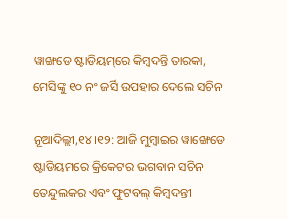ୱାଙ୍ଖଡେ ଷ୍ଟାଡିୟମ୍‌ରେ କିମ୍ବଦନ୍ତି ତାରକା, ମେସିଙ୍କୁ ୧୦ ନଂ ଜର୍ସି ଉପହାର ଦେଲେ ସଚିନ

ନୂଆଦିଲ୍ଲୀ,୧୪।୧୨: ଆଜି ମୁମ୍ବାଇର ୱାଙ୍ଖେଡେ ଷ୍ଟାଡିୟମରେ କ୍ରିକେଟର ଭଗବାନ ସଚିନ ତେନ୍ଦୁଲକର ଏବଂ ଫୁଟବଲ୍ କିମ୍ବଦନ୍ତୀ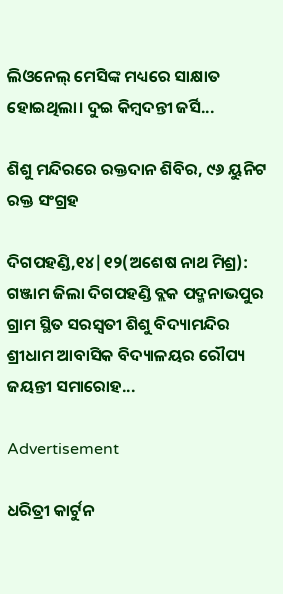ଲିଓନେଲ୍ ମେସିଙ୍କ ମଧ୍ୟରେ ସାକ୍ଷାତ ହୋଇଥିଲା। ଦୁଇ କିମ୍ବଦନ୍ତୀ ଜର୍ସି...

ଶିଶୁ ମନ୍ଦିରରେ ରକ୍ତଦାନ ଶିବିର, ୯୬ ୟୁନିଟ ରକ୍ତ ସଂଗ୍ରହ

ଦିଗପହଣ୍ଡି,୧୪|୧୨(ଅଶେଷ ନାଥ ମିଶ୍ର): ଗଞ୍ଜାମ ଜିଲା ଦିଗପହଣ୍ଡି ବ୍ଲକ ପଦ୍ମନାଭପୁର ଗ୍ରାମ ସ୍ଥିତ ସରସ୍ବତୀ ଶିଶୁ ବିଦ୍ୟାମନ୍ଦିର ଶ୍ରୀଧାମ ଆବାସିକ ବିଦ୍ୟାଳୟର ରୌପ୍ୟ ଜୟନ୍ତୀ ସମାରୋହ...

Advertisement

ଧରିତ୍ରୀ କାର୍ଟୁନ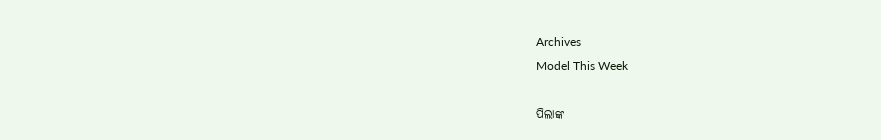Archives
Model This Week

ପିଲାଙ୍କ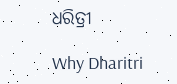ଧରିତ୍ରୀ

Why Dharitri